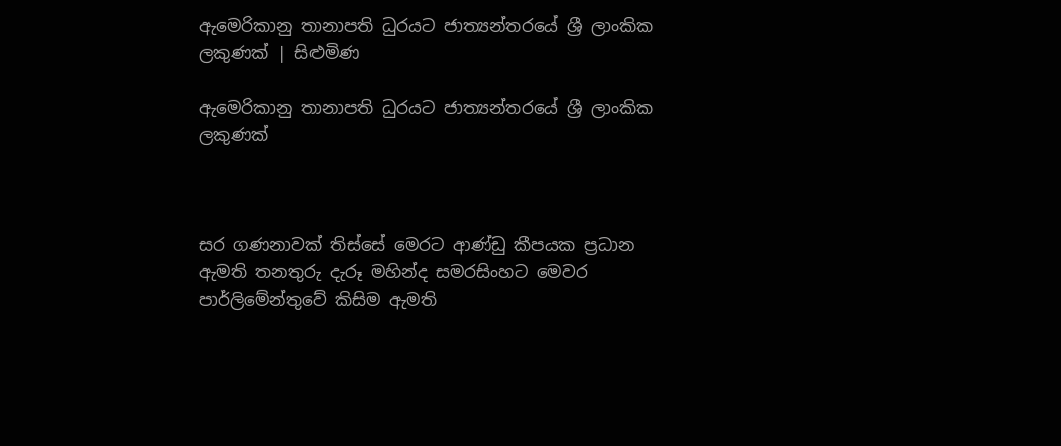ඇමෙරිකානු තානාපති ධුරයට ජාත්‍යන්තරයේ ශ්‍රී ලාංකික ලකුණක් | සිළුමිණ

ඇමෙරිකානු තානාපති ධුරයට ජාත්‍යන්තරයේ ශ්‍රී ලාංකික ලකුණක්



සර ගණනාවක් තිස්සේ මෙරට ආණ්ඩු කීපයක ප්‍රධාන ඇමති තනතුරු දැරූ මහින්ද සමරසිංහට මෙවර පාර්ලිමේන්තුවේ කිසිම ඇමති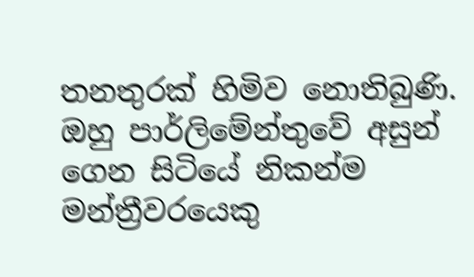තනතුරක් හිමිව නොතිබුණි. ඔහු පාර්ලිමේන්තුවේ අසුන් ගෙන සිටියේ නිකන්ම මන්ත්‍රීවරයෙකු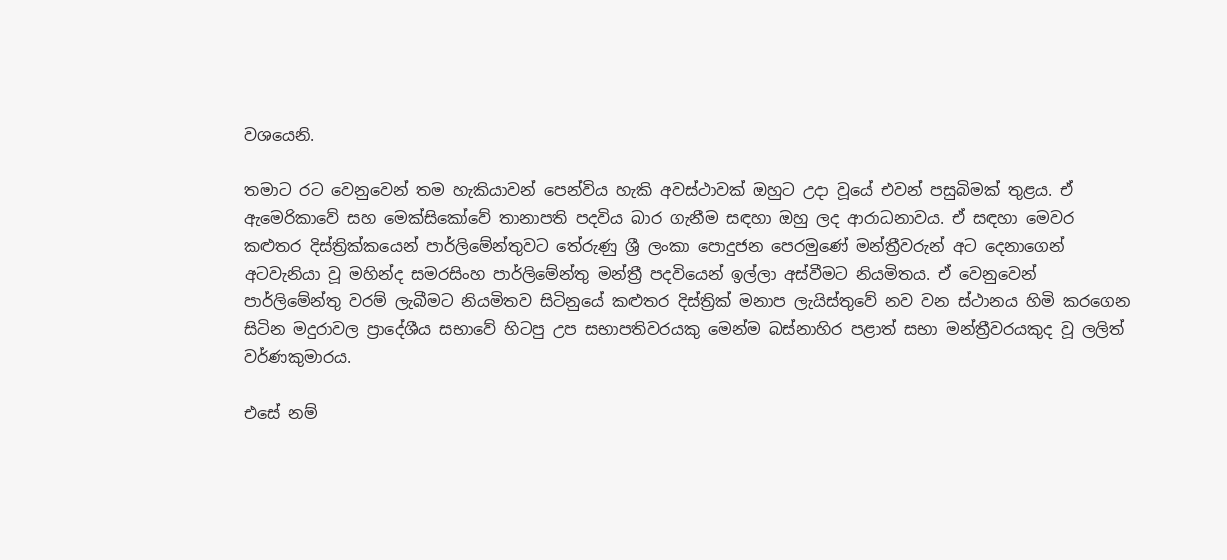වශයෙනි.

තමාට රට වෙනුවෙන් තම හැකියාවන් පෙන්විය හැකි අවස්ථාවක් ඔහුට උදා වූයේ එවන් පසුබිමක් තුළය. ඒ ඇමෙරිකාවේ සහ මෙක්සිකෝවේ තානාපති පදවිය බාර ගැනීම සඳහා ඔහු ලද ආරාධනාවය. ඒ සඳහා මෙවර කළුතර දිස්ත්‍රික්කයෙන් පාර්ලිමේන්තුවට තේරුණු ශ්‍රී ලංකා පොදුජන පෙරමුණේ මන්ත්‍රීවරුන් අට දෙනාගෙන් අටවැනියා වූ මහින්ද සමරසිංහ පාර්ලිමේන්තු මන්ත්‍රී පදවියෙන් ඉල්ලා අස්වීමට නියමිතය. ඒ වෙනුවෙන් පාර්ලිමේන්තු වරම් ලැබීමට නියමිතව සිටිනුයේ කළුතර දිස්ත්‍රික් මනාප ලැයිස්තුවේ නව වන ස්ථානය හිමි කරගෙන සිටින මදුරාවල ප්‍රාදේශීය සභාවේ හිටපු උප සභාපතිවරයකු මෙන්ම බස්නාහිර පළාත් සභා මන්ත්‍රීවරයකුද වූ ලලිත් වර්ණකුමාරය.

එසේ නම්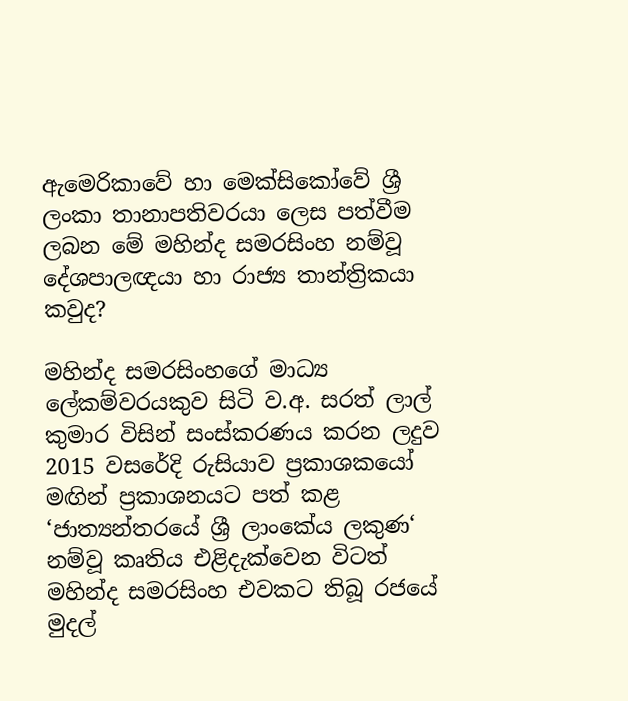ඇමෙරිකාවේ හා මෙක්සිකෝවේ ශ්‍රී ලංකා තානාපතිවරයා ලෙස පත්වීම ලබන මේ මහින්ද සමරසිංහ නම්වූ දේශපාලඥයා හා රාජ්‍ය තාන්ත්‍රිකයා කවුද?

මහින්ද සමරසිංහගේ මාධ්‍ය ලේකම්වරයකුව සිටි ව.අ. සරත් ලාල් කුමාර විසින් සංස්කරණය කරන ලදුව 2015 වසරේදි රුසියාව ප්‍රකාශකයෝ මඟින් ප්‍රකාශනයට පත් කළ ‘ජාත්‍යන්තරයේ ශ්‍රී ලාංකේය ලකුණ‘ නම්වූ කෘතිය එළිදැක්වෙන විටත් මහින්ද සමරසිංහ එවකට තිබූ රජයේ මුදල්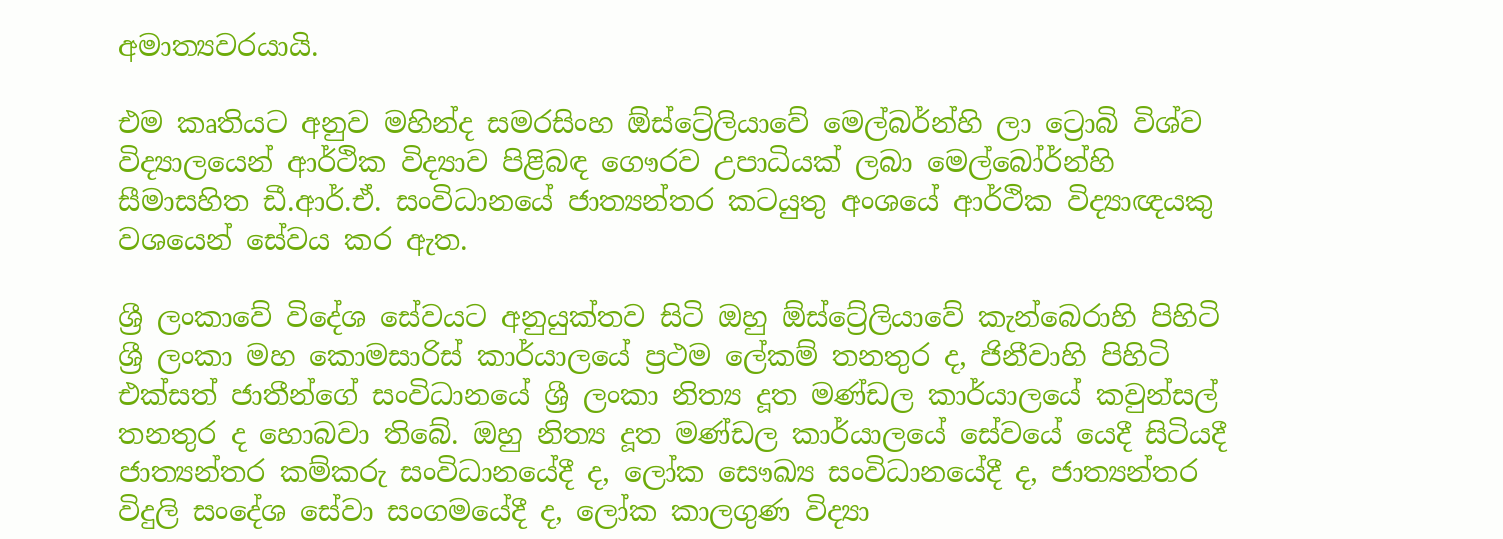අමාත්‍යවරයායි.

එම කෘතියට අනුව මහින්ද සමරසිංහ ඕස්ට්‍රේලියාවේ මෙල්බර්න්හි ලා ට්‍රොබි විශ්ව විද්‍යාලයෙන් ආර්ථික විද්‍යාව පිළිබඳ ගෞරව උපාධියක් ලබා මෙල්බෝර්න්හි සීමාසහිත ඩී.ආර්.ඒ. සංවිධානයේ ජාත්‍යන්තර කටයුතු අංශයේ ආර්ථික විද්‍යාඥයකු වශයෙන් සේවය කර ඇත.

ශ්‍රී ලංකාවේ විදේශ සේවයට අනුයුක්තව සිටි ඔහු ඕස්ට්‍රේලියාවේ කැන්බෙරාහි පිහිටි ශ්‍රී ලංකා මහ කොමසාරිස් කාර්යාලයේ ප්‍රථම ලේකම් තනතුර ද, ජිනීවාහි පිහිටි එක්සත් ජාතීන්ගේ සංවිධානයේ ශ්‍රී ලංකා නිත්‍ය දූත මණ්ඩල කාර්යාලයේ කවුන්සල් තනතුර ද හොබවා තිබේ. ඔහු නිත්‍ය දූත මණ්ඩල කාර්යාලයේ සේවයේ යෙදී සිටියදී ජාත්‍යන්තර කම්කරු සංවිධානයේදී ද, ලෝක සෞඛ්‍ය සංවිධානයේදී ද, ජාත්‍යන්තර විදුලි සංදේශ සේවා සංගමයේදී ද, ලෝක කාලගුණ විද්‍යා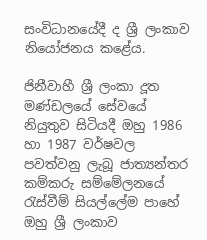සංවිධානයේදී ද ශ්‍රී ලංකාව නියෝජනය කළේය.

ජිනීවාහී ශ්‍රී ලංකා දූත මණ්ඩලයේ සේවයේ නියුතුව සිටියදී ඔහු 1986 හා 1987 වර්ෂවල පවත්වනු ලැබූ ජාත්‍යන්තර කම්කරු සම්මේලනයේ රැස්වීම් සියල්ලේම පාහේ ඔහු ශ්‍රී ලංකාව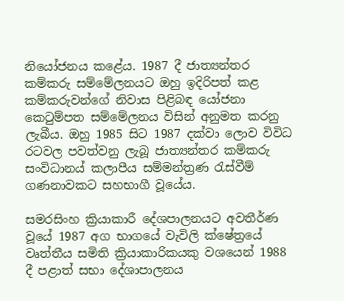නියෝජනය කළේය. 1987 දී ජාත්‍යන්තර කම්කරු සම්මේලනයට ඔහු ඉදිරිපත් කළ කම්කරුවන්ගේ නිවාස පිළිබඳ යෝජනා කෙටුම්පත සම්මේලනය විසින් අනුමත කරනු ලැබීය. ඔහු 1985 සිට 1987 දක්වා ලොව විවිධ රටවල පවත්වනු ලැබූ ජාත්‍යන්තර කම්කරු සංවිධානය් කලාපීය සම්මන්ත්‍රණ රැස්වීම් ගණනාවකට සහභාගී වූයේය.

සමරසිංහ ක්‍රියාකාරී දේශපාලනයට අවතීර්ණ වූයේ 1987 අග භාගයේ වැවිලි ක්ෂේත්‍රයේ වෘත්තීය සමිති ක්‍රියාකාරිකයකු වශයෙන් 1988 දී පළාත් සභා දේශාපාලනය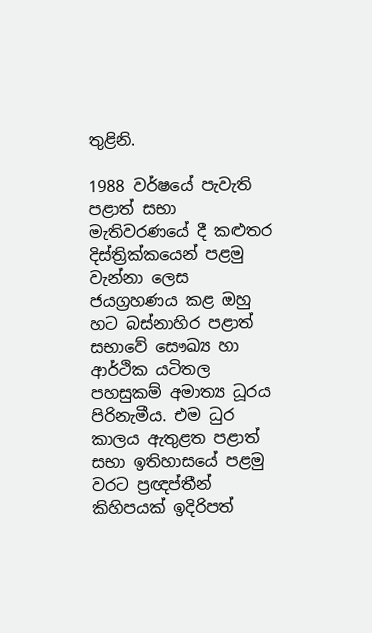තුළිනි.

1988 වර්ෂයේ පැවැති පළාත් සභා මැතිවරණයේ දී කළුතර දිස්ත්‍රික්කයෙන් පළමු වැන්නා ලෙස ජයග්‍රහණය කළ ඔහු හට බස්නාහිර පළාත් සභාවේ සෞඛ්‍ය හා ආර්ථික යටිතල පහසුකම් අමාත්‍ය ධූරය පිරිනැමීය. එම ධුර කාලය ඇතුළත පළාත් සභා ඉතිහාසයේ පළමු වරට ප්‍රඥප්තීන් කිහිපයක් ඉදිරිපත්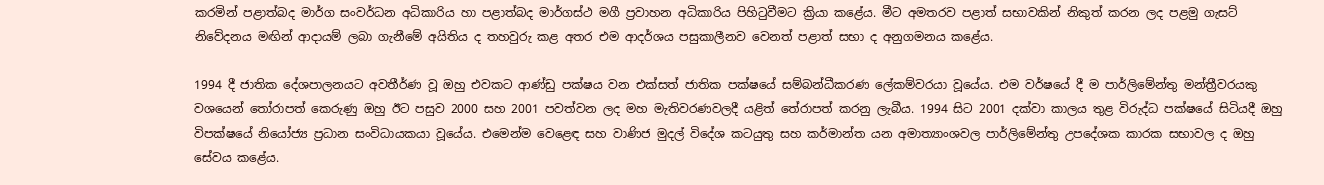කරමින් පළාත්බද මාර්ග සංවර්ධන අධිකාරිය හා පළාත්බද මාර්ගස්ථ මගී ප්‍රවාහන අධිකාරිය පිහිටුවීමට ක්‍රියා කළේය. මීට අමතරව පළාත් සභාවකින් නිකුත් කරන ලද පළමු ගැසට් නිවේදනය මඟින් ආදායම් ලබා ගැනී‍මේ අයිතිය ද තහවුරු කළ අතර එම ආදර්ශය පසුකාලීනව වෙනත් පළාත් සභා ද අනුගමනය කළේය.

1994 දී ජාතික දේශපාලනයට අවතීර්ණ වූ ඔහු එවකට ආණ්ඩු පක්ෂය වන එක්සත් ජාතික පක්ෂයේ සම්බන්ධීකරණ ලේකම්වරයා වූයේය. එම වර්ෂයේ දී ම පාර්ලිමේන්තු මන්ත්‍රීවරයකු වශයෙන් තෝරාපත් කෙරුණු ඔහු ඊට පසුව 2000 සහ 2001 පවත්වන ලද මහ මැතිවරණවලදී යළිත් තේරාපත් කරනු ලැබීය. 1994 සිට 2001 දක්වා කාලය තුළ විරුද්ධ පක්ෂයේ සිටියදී ඔහු විපක්ෂයේ නියෝජ්‍ය ප්‍රධාන සංවිධායකයා වූයේය. එමෙන්ම වෙළෙඳ සහ වාණිජ මුදල් විදේශ කටයුතු සහ කර්මාන්ත යන අමාත්‍යාංශවල පාර්ලිමේන්තු උපදේශක කාරක සභාවල ද ඔහු සේවය කළේය.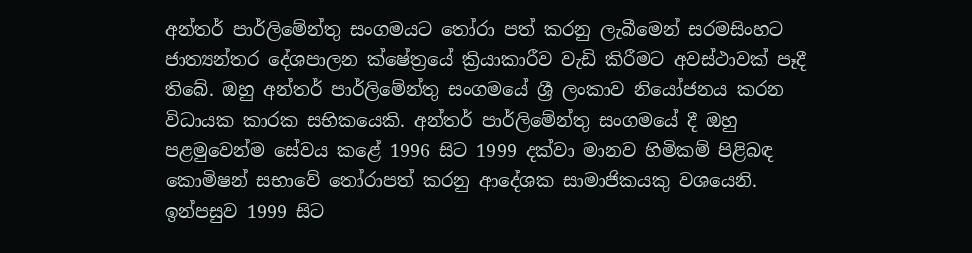අන්තර් පාර්ලිමේන්තු සංගමයට තෝරා පත් කරනු ලැබීමෙන් සරමසිංහට ජාත්‍යන්තර දේශපාලන ක්ෂේත්‍රයේ ක්‍රියාකාරීව වැඩි කිරීමට අවස්ථාවක් පෑදී තිබේ. ඔහු අන්තර් පාර්ලිමේන්තු සංගමයේ ශ්‍රී ලංකාව නියෝජනය කරන විධායක කාරක සභිකයෙකි. අන්තර් පාර්ලිමේන්තු සංගමයේ දී ඔහු පළමුවෙන්ම සේවය කළේ 1996 සිට 1999 දක්වා මානව හිමිකම් පිළිබඳ කොමිෂන් සභාවේ තෝරාපත් කරනු ආදේශක සාමාජිකයකු වශයෙනි. ඉන්පසුව 1999 සිට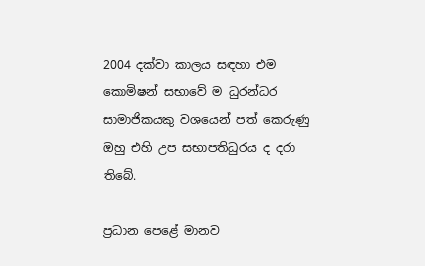2004 දක්වා කාලය සඳහා එම කොමිෂන් සභාවේ ම ධුරන්ධර සාමාජිකයකු වශයෙන් පත් කෙරුණු ඔහු එහි උප සභාපතිධුරය ද දරා තිබේ.

ප්‍රධාන පෙළේ මානව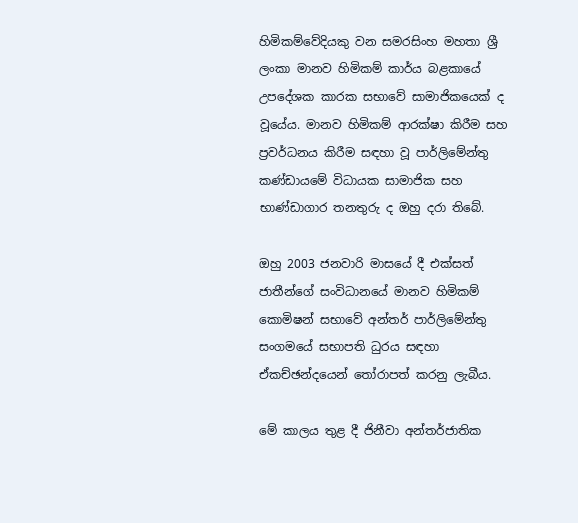හිමිකම්වේදියකු වන සමරසිංහ මහතා ශ්‍රී ලංකා මානව හිමිකම් කාර්ය බළකායේ උපදේශක කාරක සභාවේ සාමාජිකයෙක් ද වූයේය. මානව හිමිකම් ආරක්ෂා කිරීම සහ ප්‍රවර්ධනය කිරීම සඳහා වූ පාර්ලිමේන්තු කණ්ඩායමේ විධායක සාමාජික සහ භාණ්ඩාගාර තනතුරු ද ඔහු දරා තිබේ.

ඔහු 2003 ජනවාරි මාසයේ දී එක්සත් ජාතීන්ගේ සංවිධානයේ මානව හිමිකම් කොමිෂන් සභාවේ අන්තර් පාර්ලිමේන්තු සංගමයේ සභාපති ධුරය සඳහා ඒකච්ඡන්දයෙන් තෝරාපත් කරනු ලැබීය.

මේ කාලය තුළ දී ජිනීවා අන්තර්ජාතික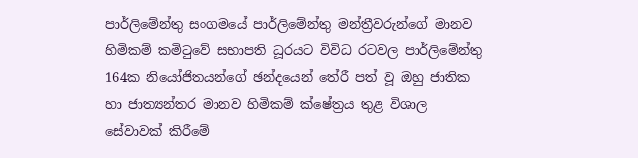පාර්ලිමේන්තු සංගමයේ පාර්ලිමේන්තු මන්ත්‍රීවරුන්ගේ මානව හිමිකම් කමිටුවේ සභාපති ධූරයට විවිධ රටවල පාර්ලිමේන්තු 164ක නියෝජිතයන්ගේ ඡන්දයෙන් තේරී පත් වූ ඔහු ජාතික හා ජාත්‍යන්තර මානව හිමිකම් ක්ෂේත්‍රය තුළ විශාල සේවාවක් කිරීමේ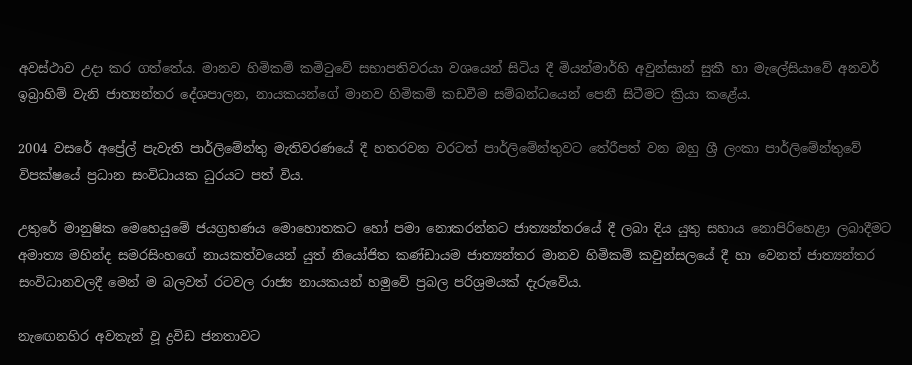අවස්ථාව උදා කර ගත්තේය. මානව හිමිකම් කමිටුවේ සභාපතිවරයා වශයෙන් සිටිය දී මියන්මාර්හි අවුන්සාන් සුකී හා මැලේසියාවේ අනවර් ඉබ්‍රාහිම් වැනි ජාත්‍යන්තර දේශපාලන, නායකයන්ගේ මානව හිමිකම් කඩවීම සම්බන්ධයෙන් පෙනී සිටීමට ක්‍රියා කළේය.

2004 වසරේ අප්‍රේල් පැවැති පාර්ලිමේන්තු මැතිවරණයේ දී හතරවන වරටත් පාර්ලිමේන්තුවට තේරීපත් වන ඔහු ශ්‍රී ලංකා පාර්ලිමේන්තුවේ විපක්ෂයේ ප්‍රධාන සංවිධායක ධුරයට පත් විය.

උතුරේ මානුෂික මෙහෙයුමේ ජයග්‍රහණය මොහොතකට හෝ පමා නොකරන්නට ජාත්‍යන්තරයේ දී ලබා දිය යුතු සහාය නොපිරිහෙළා ලබාදීමට අමාත්‍ය මහින්ද සමරසිංහගේ නායකත්වයෙන් යුත් නියෝජිත කණ්ඩායම ජාත්‍යන්තර මානව හිමිකම් කවුන්සලයේ දී හා වෙනත් ජාත්‍යන්තර සංවිධානවලදී මෙන් ම බලවත් රටවල රාජ්‍ය නායකයන් හමුවේ ප්‍රබල පරිශ්‍රමයක් දැරුවේය.

නැඟෙනහිර අවතැන් වූ ද්‍රවිඩ ජනතාවට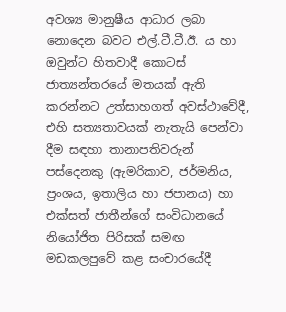අවශ්‍ය මානුෂීය ආධාර ලබා නොදෙන බවට එල්.ටී.ටී.ඊ. ය හා ඔවුන්ට හිතවාදී කොටස් ජාත්‍යන්තරයේ මතයක් ඇති කරන්නට උත්සාහගත් අවස්ථාවේදී, එහි සත්‍යතාවයක් නැතැයි පෙන්වා දීම සඳහා තානාපතිවරුන් පස්දෙනකු (ඇමරිකාව, ජර්මනිය, ප්‍රංශය, ඉතාලිය හා ජපානය) හා එක්සත් ජාතීන්ගේ සංවිධානයේ නියෝජිත පිරිසක් සමඟ මඩකලපුවේ කළ සංචාරයේදී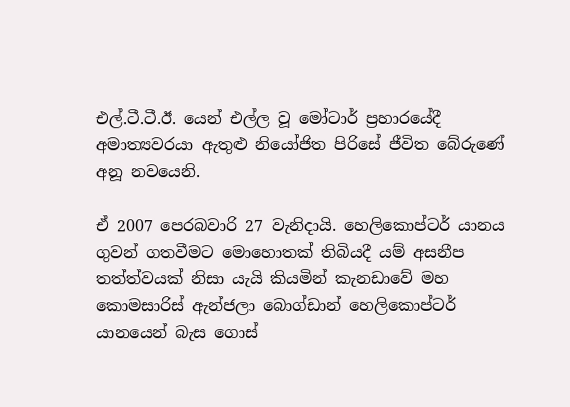එල්.ටී.ටී.ඊ. යෙන් එල්ල වූ මෝටාර් ප්‍රහාරයේදී අමාත්‍යවරයා ඇතුළු නියෝජිත පිරිසේ ජීවිත බේරුණේ අනූ නවයෙනි.

ඒ 2007 පෙරබවාරි 27 වැනිදායි. හෙලිකොප්ටර් යානය ගුවන් ගතවීමට මොහොතක් තිබියදී යම් අසනීප තත්ත්වයක් නිසා යැයි කියමින් කැනඩාවේ මහ කොමසාරිස් ඇන්ජලා බොග්ඩාන් හෙලිකොප්ටර් යානයෙන් බැස ගොස්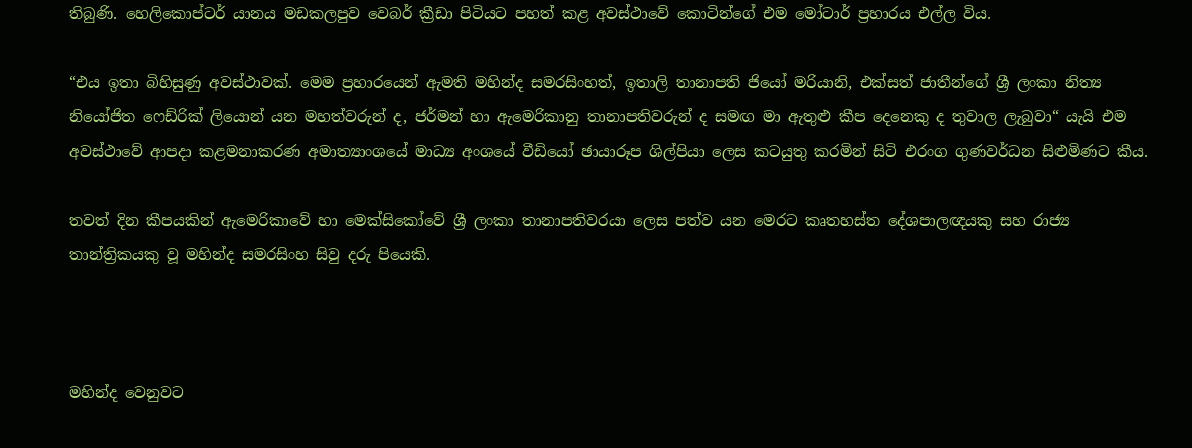තිබුණි. හෙලිකොප්ටර් යානය මඩකලපුව වෙබර් ක්‍රීඩා පිටියට පහත් කළ අවස්ථාවේ කොටින්ගේ එම මෝටාර් ප්‍රහාරය එල්ල විය.

“එය ඉතා බිහිසුණු අවස්ථාවක්. මෙම ප්‍රහාරයෙන් ඇමති මහින්ද සමරසිංහත්, ඉතාලි තානාපති ජියෝ මරියානි, එක්සත් ජාතීන්ගේ ශ්‍රී ලංකා නිත්‍ය නියෝජිත ෆෙඩ්රික් ලියොන් යන මහත්වරුන් ද, ජර්මන් හා ඇමෙරිකානු තානාපතිවරුන් ද සමඟ මා ඇතුළු කීප දෙනෙකු ද තුවාල ලැබුවා“ යැයි එම අවස්ථාවේ ආපදා කළමනාකරණ අමාත්‍යාංශයේ මාධ්‍ය අංශයේ වීඩියෝ ඡායාරූප ශිල්පියා ලෙස කටයුතු කරමින් සිටි එරංග ගුණවර්ධන සිළුමිණට කීය.

තවත් දින කීපයකින් ඇමෙරිකාවේ හා මෙක්සිකෝවේ ශ්‍රී ලංකා තානාපතිවරයා ලෙස පත්ව යන මෙරට කෘතහස්ත දේශපාලඥයකු සහ රාජ්‍ය තාන්ත්‍රිකයකු වූ මහින්ද සමරසිංහ සිවු දරු පියෙකි.



මහින්ද වෙනුවට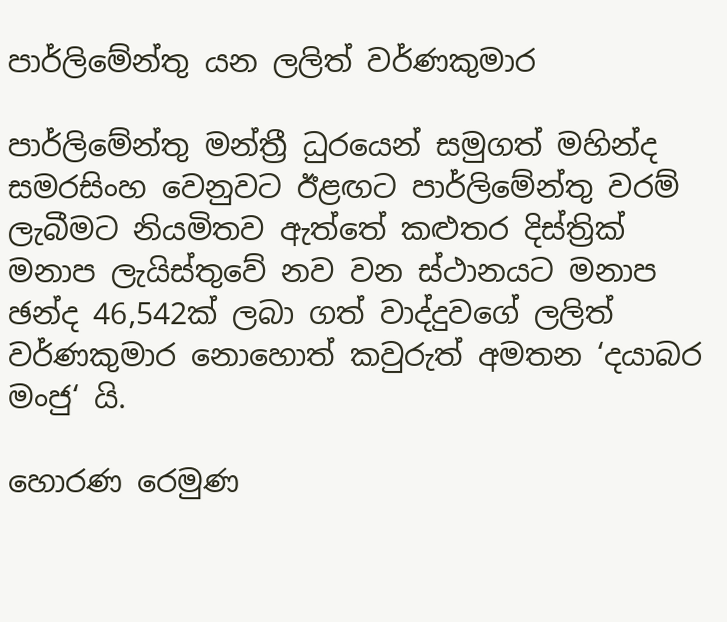පාර්ලිමේන්තු යන ලලිත් වර්ණකුමාර

පාර්ලිමේන්තු මන්ත්‍රී ධුරයෙන් සමුගත් මහින්ද සමරසිංහ වෙනුවට ඊළඟට පාර්ලිමේන්තු වරම් ලැබීමට නියමිතව ඇත්තේ කළුතර දිස්ත්‍රික් මනාප ලැයිස්තුවේ නව වන ස්ථානයට මනාප ඡන්ද 46,542ක් ලබා ගත් වාද්දුවගේ ලලිත් වර්ණකුමාර නොහොත් කවුරුත් අමතන ‘දයාබර මංජු‘ යි.

හොරණ රෙමුණ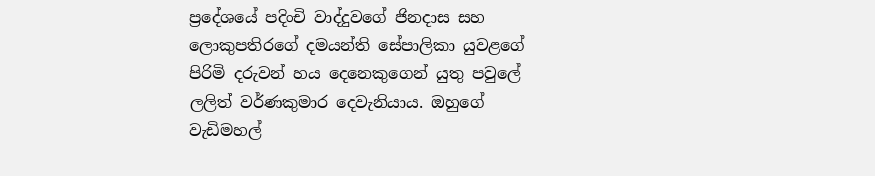ප්‍රදේශයේ පදිංචි වාද්දුවගේ ජිනදාස සහ ලොකුපතිරගේ දමයන්ති සේපාලිකා යුවළගේ පිරිමි දරුවන් හය දෙනෙකුගෙන් යුතු පවුලේ ලලිත් වර්ණකුමාර දෙවැනියාය. ඔහුගේ වැඩිමහල්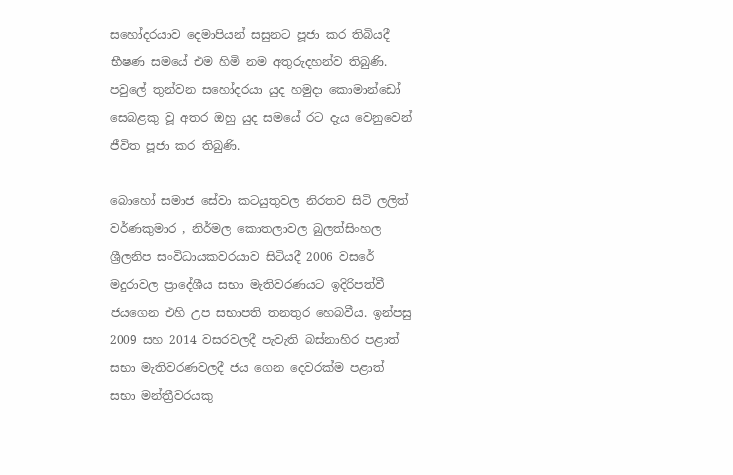සහෝදරයාව දෙමාපියන් සසුනට පූජා කර තිබියදී භීෂණ සමයේ එම හිමි නම අතුරුදහන්ව තිබුණි. පවුලේ තුන්වන සහෝදරයා යුද හමුදා කොමාන්ඩෝ සෙබළකු වූ අතර ඔහු යුද සමයේ රට දැය වෙනුවෙන් ජීවිත පූජා කර තිබුණි.

බොහෝ සමාජ සේවා කටයුතුවල නිරතව සිටි ලලිත් වර්ණකුමාර , නිර්මල කොතලාවල බුලත්සිංහල ශ්‍රීලනිප සංවිධායකවරයාව සිටියදී 2006 වසරේ මදුරාවල ප්‍රාදේශීය සභා මැතිවරණයට ඉදිරිපත්වී ජයගෙන එහි උප සභාපති තනතුර හෙබවීය. ඉන්පසු 2009 සහ 2014 වසරවලදී පැවැති බස්නාහිර පළාත් සභා මැතිවරණවලදී ජය ගෙන දෙවරක්ම පළාත් සභා මන්ත්‍රීවරයකු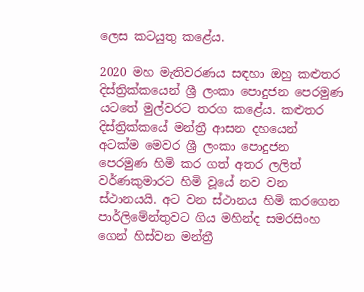ලෙස කටයුතු කළේය.

2020 මහ මැතිවරණය සඳහා ඔහු කළුතර දිස්ත්‍රික්කයෙන් ශ්‍රී ලංකා පොදුජන පෙරමුණ යටතේ මුල්වරට තරග කළේය. කළුතර දිස්ත්‍රික්කයේ මන්ත්‍රී ආසන දහයෙන් අටක්ම මෙවර ශ්‍රී ලංකා පොදුජන පෙරමුණ හිමි කර ගත් අතර ලලිත් වර්ණකුමාරට හිමි වූයේ නව වන ස්ථානයයි. අට වන ස්ථානය හිමි කරගෙන පාර්ලිමේන්තුවට ගිය මහින්ද සමරසිංහ ගෙන් හිස්වන මන්ත්‍රී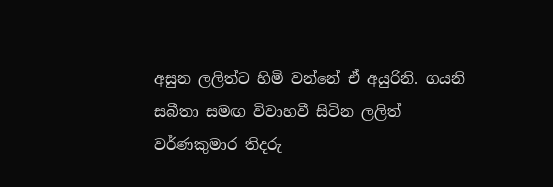අසුන ලලිත්ට හිමි වන්නේ ඒ අයුරිනි. ගයනි සබීතා සමඟ විවාහවී සිටින ලලිත් වර්ණකුමාර තිදරු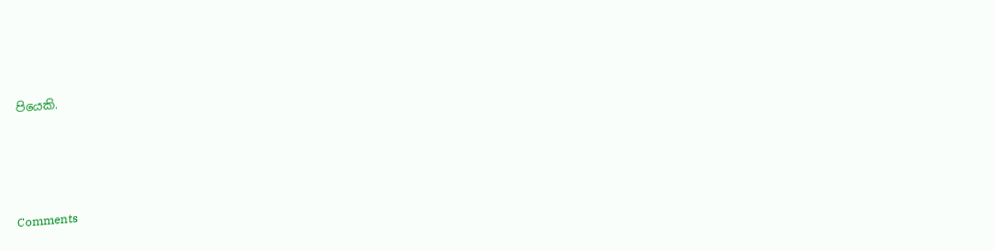පියෙකි.





Comments